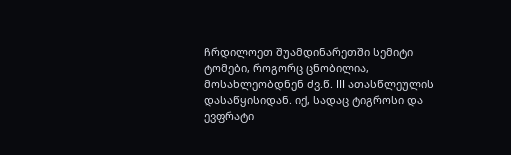ჩრდილოეთ შუამდინარეთში სემიტი ტომები, როგორც ცნობილია, მოსახლეობდნენ ძვ.წ. III ათასწლეულის დასაწყისიდან. იქ, სადაც ტიგროსი და ევფრატი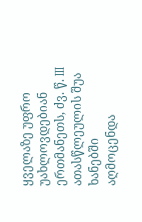ყველაზე უფრო უახლოვდებიან ერთმანეთს, ძვ. წ. III ათასწლეულის შუა ხანებში აღმოცენდა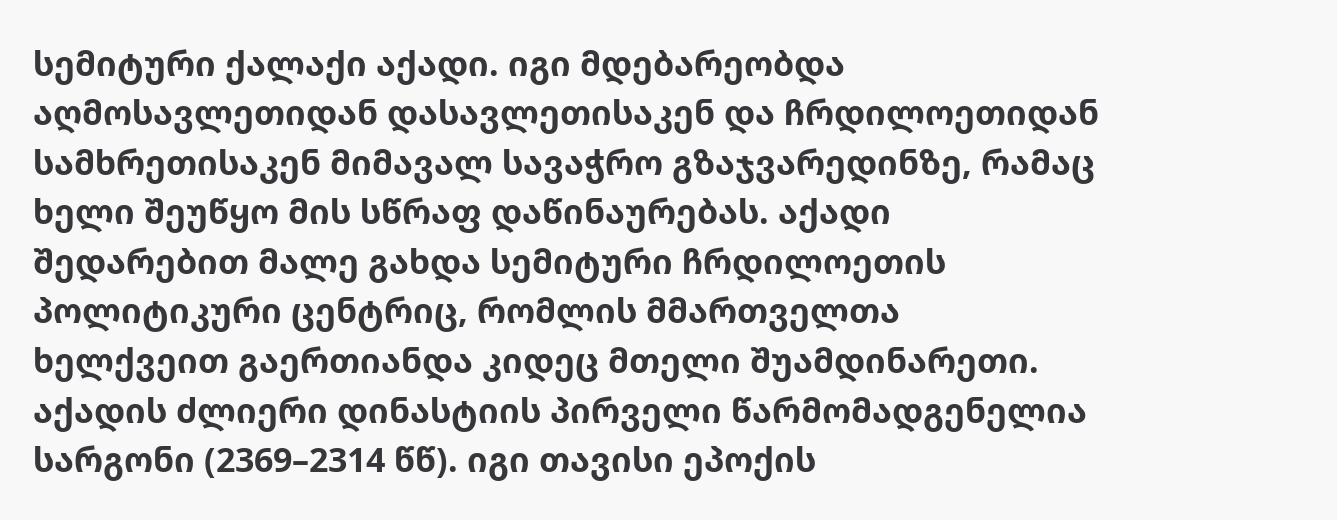სემიტური ქალაქი აქადი. იგი მდებარეობდა აღმოსავლეთიდან დასავლეთისაკენ და ჩრდილოეთიდან სამხრეთისაკენ მიმავალ სავაჭრო გზაჯვარედინზე, რამაც ხელი შეუწყო მის სწრაფ დაწინაურებას. აქადი შედარებით მალე გახდა სემიტური ჩრდილოეთის პოლიტიკური ცენტრიც, რომლის მმართველთა ხელქვეით გაერთიანდა კიდეც მთელი შუამდინარეთი.
აქადის ძლიერი დინასტიის პირველი წარმომადგენელია სარგონი (2369–2314 წწ). იგი თავისი ეპოქის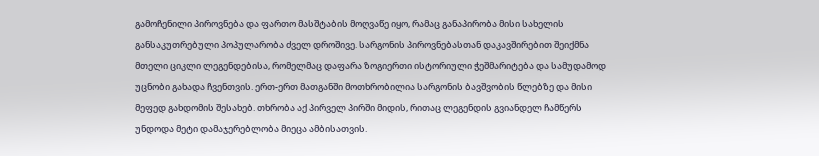გამოჩენილი პიროვნება და ფართო მასშტაბის მოღვაწე იყო, რამაც განაპირობა მისი სახელის განსაკუთრებული პოპულარობა ძველ დროშივე. სარგონის პიროვნებასთან დაკავშირებით შეიქმნა მთელი ციკლი ლეგენდებისა, რომელმაც დაფარა ზოგიერთი ისტორიული ჭეშმარიტება და სამუდამოდ უცნობი გახადა ჩვენთვის. ერთ-ერთ მათგანში მოთხრობილია სარგონის ბავშვობის წლებზე და მისი მეფედ გახდომის შესახებ. თხრობა აქ პირველ პირში მიდის, რითაც ლეგენდის გვიანდელ ჩამწერს უნდოდა მეტი დამაჯერებლობა მიეცა ამბისათვის.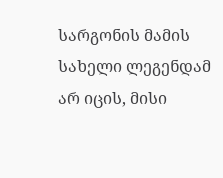სარგონის მამის სახელი ლეგენდამ არ იცის, მისი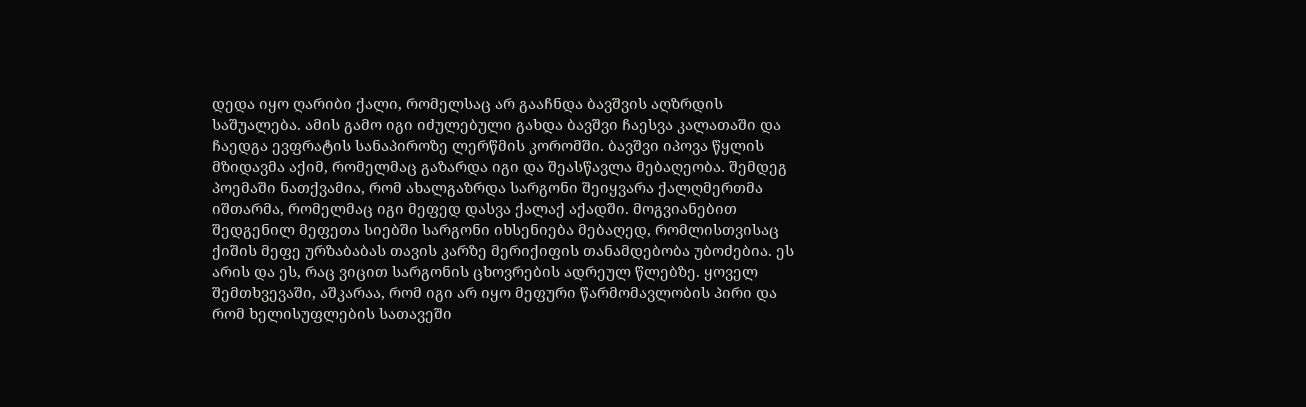დედა იყო ღარიბი ქალი, რომელსაც არ გააჩნდა ბავშვის აღზრდის საშუალება. ამის გამო იგი იძულებული გახდა ბავშვი ჩაესვა კალათაში და ჩაედგა ევფრატის სანაპიროზე ლერწმის კორომში. ბავშვი იპოვა წყლის მზიდავმა აქიმ, რომელმაც გაზარდა იგი და შეასწავლა მებაღეობა. შემდეგ პოემაში ნათქვამია, რომ ახალგაზრდა სარგონი შეიყვარა ქალღმერთმა იშთარმა, რომელმაც იგი მეფედ დასვა ქალაქ აქადში. მოგვიანებით შედგენილ მეფეთა სიებში სარგონი იხსენიება მებაღედ, რომლისთვისაც ქიშის მეფე ურზაბაბას თავის კარზე მერიქიფის თანამდებობა უბოძებია. ეს არის და ეს, რაც ვიცით სარგონის ცხოვრების ადრეულ წლებზე. ყოველ შემთხვევაში, აშკარაა, რომ იგი არ იყო მეფური წარმომავლობის პირი და რომ ხელისუფლების სათავეში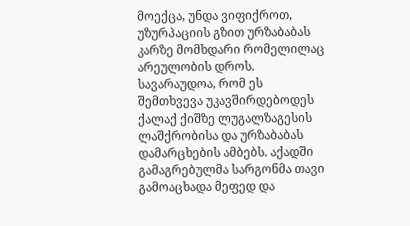მოექცა, უნდა ვიფიქროთ, უზურპაციის გზით ურზაბაბას კარზე მომხდარი რომელილაც არეულობის დროს. სავარაუდოა, რომ ეს შემთხვევა უკავშირდებოდეს ქალაქ ქიშზე ლუგალზაგესის ლაშქრობისა და ურზაბაბას დამარცხების ამბებს. აქადში გამაგრებულმა სარგონმა თავი გამოაცხადა მეფედ და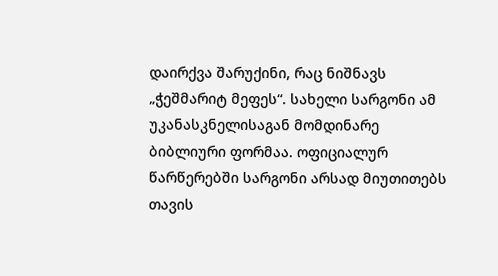დაირქვა შარუქინი, რაც ნიშნავს „ჭეშმარიტ მეფეს“. სახელი სარგონი ამ უკანასკნელისაგან მომდინარე ბიბლიური ფორმაა. ოფიციალურ წარწერებში სარგონი არსად მიუთითებს თავის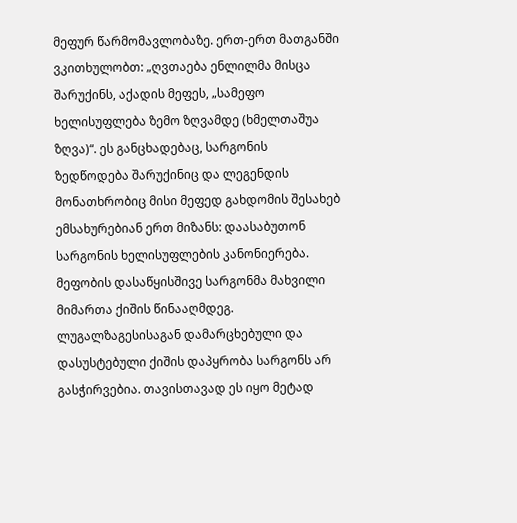მეფურ წარმომავლობაზე. ერთ-ერთ მათგანში ვკითხულობთ: „ღვთაება ენლილმა მისცა შარუქინს, აქადის მეფეს, „სამეფო ხელისუფლება ზემო ზღვამდე (ხმელთაშუა ზღვა)“. ეს განცხადებაც, სარგონის ზედწოდება შარუქინიც და ლეგენდის მონათხრობიც მისი მეფედ გახდომის შესახებ ემსახურებიან ერთ მიზანს: დაასაბუთონ სარგონის ხელისუფლების კანონიერება.
მეფობის დასაწყისშივე სარგონმა მახვილი მიმართა ქიშის წინააღმდეგ. ლუგალზაგესისაგან დამარცხებული და დასუსტებული ქიშის დაპყრობა სარგონს არ გასჭირვებია. თავისთავად ეს იყო მეტად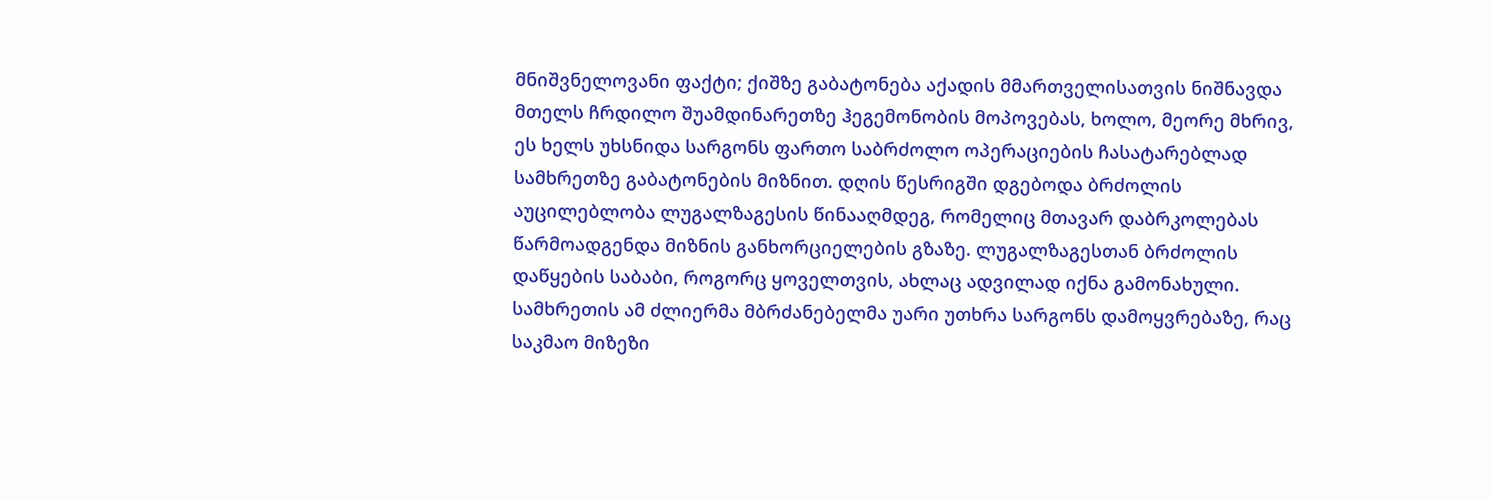მნიშვნელოვანი ფაქტი; ქიშზე გაბატონება აქადის მმართველისათვის ნიშნავდა მთელს ჩრდილო შუამდინარეთზე ჰეგემონობის მოპოვებას, ხოლო, მეორე მხრივ, ეს ხელს უხსნიდა სარგონს ფართო საბრძოლო ოპერაციების ჩასატარებლად სამხრეთზე გაბატონების მიზნით. დღის წესრიგში დგებოდა ბრძოლის აუცილებლობა ლუგალზაგესის წინააღმდეგ, რომელიც მთავარ დაბრკოლებას წარმოადგენდა მიზნის განხორციელების გზაზე. ლუგალზაგესთან ბრძოლის დაწყების საბაბი, როგორც ყოველთვის, ახლაც ადვილად იქნა გამონახული. სამხრეთის ამ ძლიერმა მბრძანებელმა უარი უთხრა სარგონს დამოყვრებაზე, რაც საკმაო მიზეზი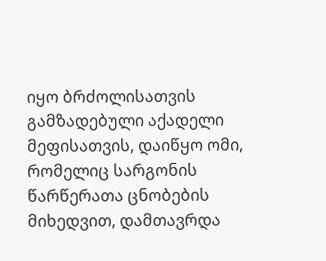იყო ბრძოლისათვის გამზადებული აქადელი მეფისათვის, დაიწყო ომი, რომელიც სარგონის წარწერათა ცნობების მიხედვით, დამთავრდა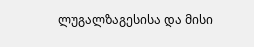ლუგალზაგესისა და მისი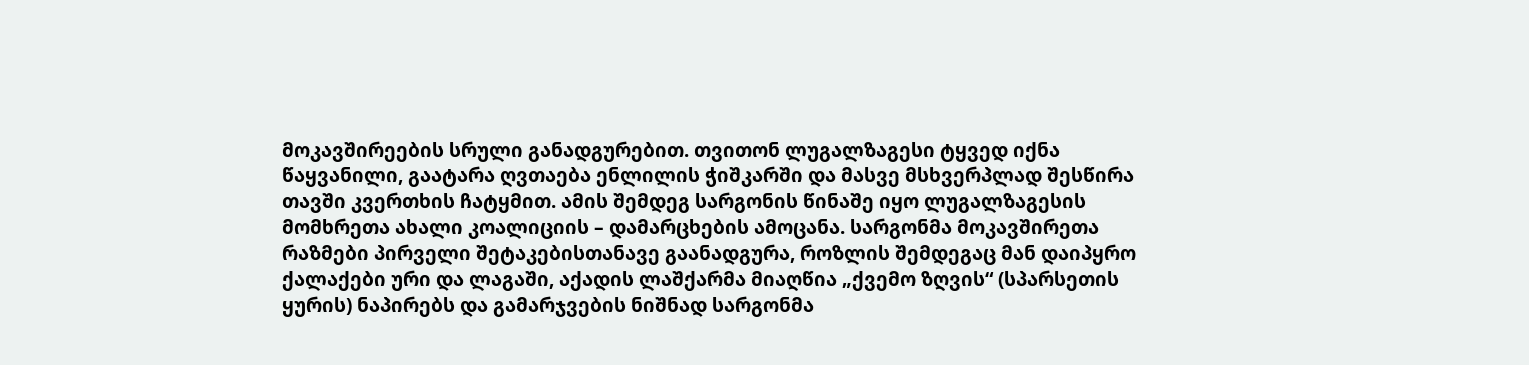მოკავშირეების სრული განადგურებით. თვითონ ლუგალზაგესი ტყვედ იქნა წაყვანილი, გაატარა ღვთაება ენლილის ჭიშკარში და მასვე მსხვერპლად შესწირა თავში კვერთხის ჩატყმით. ამის შემდეგ სარგონის წინაშე იყო ლუგალზაგესის მომხრეთა ახალი კოალიციის – დამარცხების ამოცანა. სარგონმა მოკავშირეთა რაზმები პირველი შეტაკებისთანავე გაანადგურა, როზლის შემდეგაც მან დაიპყრო ქალაქები ური და ლაგაში, აქადის ლაშქარმა მიაღწია „ქვემო ზღვის“ (სპარსეთის ყურის) ნაპირებს და გამარჯვების ნიშნად სარგონმა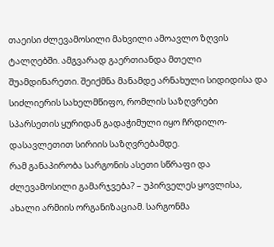თაეისი ძლევამოსილი მახვილი ამოავლო ზღვის ტალღებში. ამგვარად გაერთიანდა მთელი შუამდინარეთი. შეიქმნა მანამდე არნახული სიდიდისა და სიძლიერის სახელმწიფო, რომლის საზღვრები სპარსეთის ყურიდან გადაჭიმული იყო ჩრდილო-დასავლეთით სირიის საზღვრებამდე.
რამ განაპირობა სარგონის ასეთი სწრაფი და ძლევამოსილი გამარჯვება? – უპირველეს ყოვლისა, ახალი არმიის ორგანიზაციამ. სარგონმა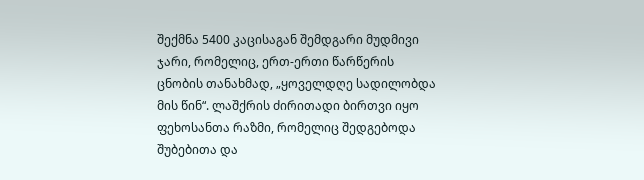შექმნა 5400 კაცისაგან შემდგარი მუდმივი ჯარი, რომელიც, ერთ-ერთი წარწერის ცნობის თანახმად, „ყოველდღე სადილობდა მის წინ“. ლაშქრის ძირითადი ბირთვი იყო ფეხოსანთა რაზმი, რომელიც შედგებოდა შუბებითა და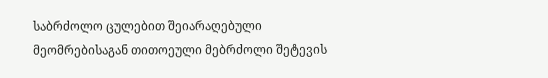საბრძოლო ცულებით შეიარაღებული მეომრებისაგან თითოეული მებრძოლი შეტევის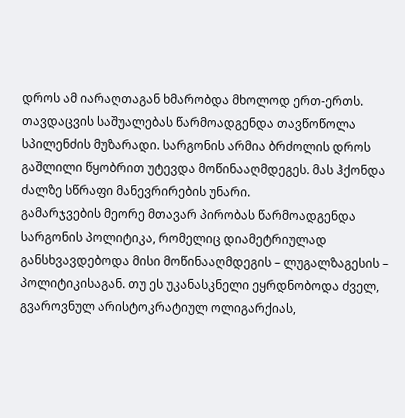დროს ამ იარაღთაგან ხმარობდა მხოლოდ ერთ-ერთს. თავდაცვის საშუალებას წარმოადგენდა თავწოწოლა სპილენძის მუზარადი. სარგონის არმია ბრძოლის დროს გაშლილი წყობრით უტევდა მოწინააღმდეგეს. მას ჰქონდა ძალზე სწრაფი მანევრირების უნარი.
გამარჯვების მეორე მთავარ პირობას წარმოადგენდა სარგონის პოლიტიკა, რომელიც დიამეტრიულად განსხვავდებოდა მისი მოწინააღმდეგის – ლუგალზაგესის – პოლიტიკისაგან. თუ ეს უკანასკნელი ეყრდნობოდა ძველ, გვაროვნულ არისტოკრატიულ ოლიგარქიას,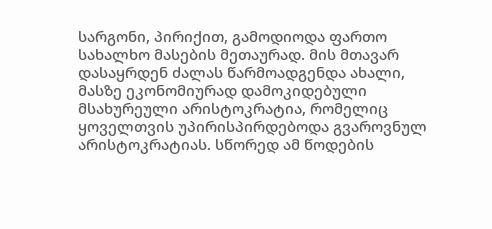სარგონი, პირიქით, გამოდიოდა ფართო სახალხო მასების მეთაურად. მის მთავარ დასაყრდენ ძალას წარმოადგენდა ახალი, მასზე ეკონომიურად დამოკიდებული მსახურეული არისტოკრატია, რომელიც ყოველთვის უპირისპირდებოდა გვაროვნულ არისტოკრატიას. სწორედ ამ წოდების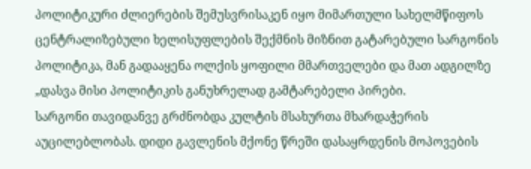პოლიტიკური ძლიერების შემუსვრისაკენ იყო მიმართული სახელმწიფოს ცენტრალიზებული ხელისუფლების შექმნის მიზნით გატარებული სარგონის პოლიტიკა, მან გადააყენა ოლქის ყოფილი მმართველები და მათ ადგილზე „დასვა მისი პოლიტიკის განუხრელად გამტარებელი პირები.
სარგონი თავიდანვე გრძნობდა კულტის მსახურთა მხარდაჭერის აუცილებლობას. დიდი გავლენის მქონე წრეში დასაყრდენის მოპოვების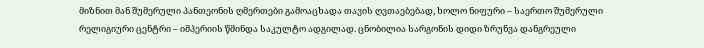მიზნით მან შუმერული პანთეონის ღმერთები გამოაცხადა თავის ღვთაებებად, ხოლო ნიფური – საერთო შუმერული რელიგიური ცენტრი – იმპერიის წმინდა საკულტო ადგილად. ცნობილია სარგონის დიდი ზრუნვა დანგრეული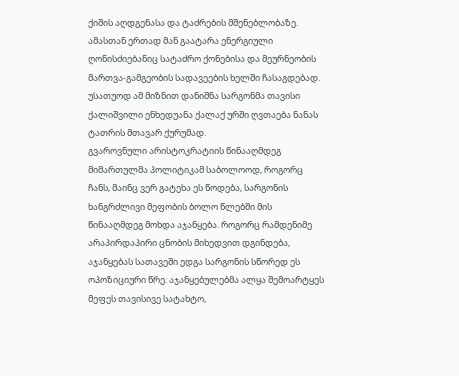ქიშის აღდგენასა და ტაძრების მშენებლობაზე. ამასთან ერთად მან გაატარა ენერგიული ღონისძიებანიც სატაძრო ქონებისა და მეურნეობის მართვა-გამგეობის სადავეების ხელში ჩასაგდებად. უსათუოდ ამ მიზნით დანიშნა სარგონმა თავისი ქალიშვილი ენხედუანა ქალაქ ურში ღვთაება ნანას ტათრის მთავარ ქურუმად.
გვაროვნული არისტოკრატიის წინააღმდეგ მიმართულმა პოლიტიკამ საბოლოოდ, როგორც ჩანს, მაინც ვერ გატეხა ეს წოდება, სარგონის ხანგრძლივი მეფობის ბოლო წლებში მის წინააღმდეგ მოხდა აჯანყება. როგორც რამდენიმე არაპირდაპირი ცნობის მიხედვით დგინდება, აჯანყებას სათავეში ედგა სარგონის სწორედ ეს ოპოზიციური წრე. აჯანყებულებმა ალყა შემოარტყეს მეფეს თავისივე სატახტო,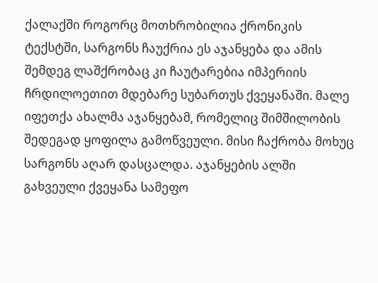ქალაქში როგორც მოთხრობილია ქრონიკის ტექსტში, სარგონს ჩაუქრია ეს აჯანყება და ამის შემდეგ ლაშქრობაც კი ჩაუტარებია იმპერიის ჩრდილოეთით მდებარე სუბართუს ქვეყანაში. მალე იფეთქა ახალმა აჯანყებამ, რომელიც შიმშილობის შედეგად ყოფილა გამოწვეული. მისი ჩაქრობა მოხუც სარგონს აღარ დასცალდა. აჯანყების ალში გახვეული ქვეყანა სამეფო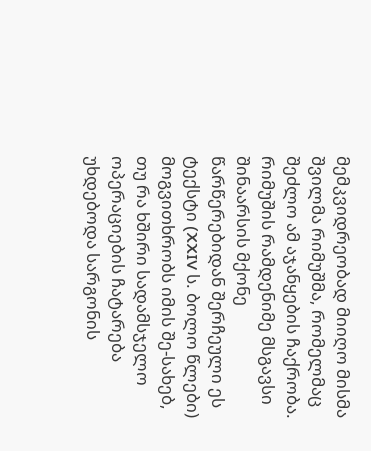მემკვიდრეობად მიიღო მისმა შვილმა რიმუშმა, რომელმაც შეძლო ამ აჯანყების ჩაქრობა.
რიმუშის რამდენიმე მსგავსი შინაარსის მქონე წარწერებიდან შერჩეული ეს ტექსტი (XXIV ს. ბოლო წლები) მოგვითხრობს იმის შე-სახებ, თუ რა ხშირი სადამსჯელო ოპერაციების ჩატარება უხდებოდა სარგონის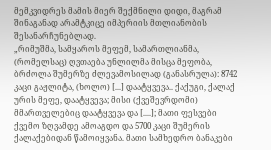მემკვიდრეს მამის მიერ შექმნილი დიდი, მაგრამ შინაგანად არამტკიცე იმპერიის მთლიანობის შესანარჩუნებლად.
„რიმუშმა, სამყაროს მეფემ, სამართლიანმა, (რომელსაც) ღვთაება უნლილმა მისცა მეფობა, ბრძოლა შუმერზე ძლევამოსილად (განასრულა): 8742 კაცი გაჟლიტა, (ხოლო) [...] დაატყვევა.. ქაქუგი, ქალაქ ურის მეფე, დაატყვევა; მისი (ქვეშევრდომი) მმართველებიც დაატყვევა და [....]; მათი ფესვები ქვემო ზღვამდე ამოაგდო და 5700 კაცი შუმერის ქალაქებიდან წამოიყვანა. მათი სამხედრო ბანაკები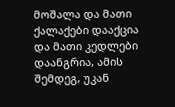მოშალა და მათი ქალაქები დააქცია და მათი კედლები დაანგრია, ამის შემდეგ, უკან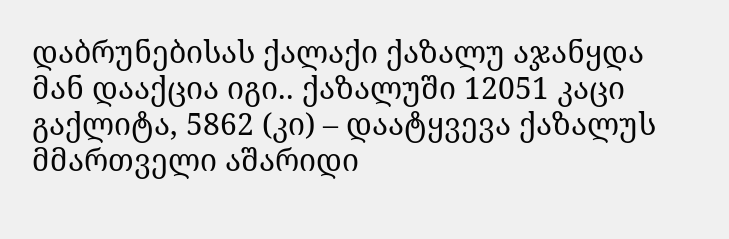დაბრუნებისას ქალაქი ქაზალუ აჯანყდა მან დააქცია იგი.. ქაზალუში 12051 კაცი გაქლიტა, 5862 (კი) – დაატყვევა ქაზალუს მმართველი აშარიდი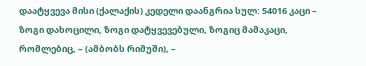დაატყვევა მისი (ქალაქის) კედელი დაანგრია სულ: 54016 კაცი – ზოგი დახოცილი, ზოგი დატყვევებული, ზოგიც მამაკაცი, რომლებიც, – (ამბობს რიმუში), –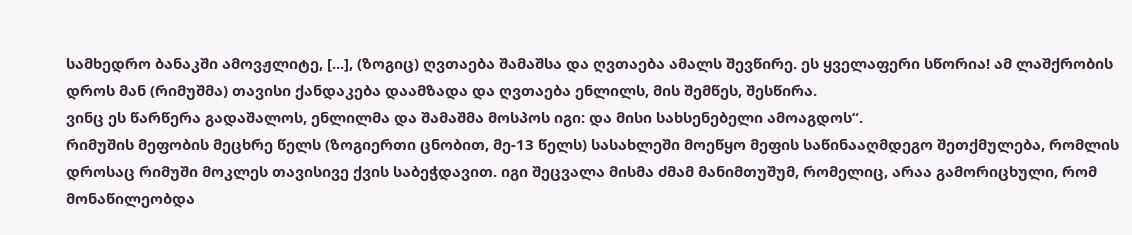სამხედრო ბანაკში ამოვჟლიტე, [...], (ზოგიც) ღვთაება შამაშსა და ღვთაება ამალს შევწირე. ეს ყველაფერი სწორია! ამ ლაშქრობის დროს მან (რიმუშმა) თავისი ქანდაკება დაამზადა და ღვთაება ენლილს, მის შემწეს, შესწირა.
ვინც ეს წარწერა გადაშალოს, ენლილმა და შამაშმა მოსპოს იგი: და მისი სახსენებელი ამოაგდოს“.
რიმუშის მეფობის მეცხრე წელს (ზოგიერთი ცნობით, მე-13 წელს) სასახლეში მოეწყო მეფის საწინააღმდეგო შეთქმულება, რომლის დროსაც რიმუში მოკლეს თავისივე ქვის საბეჭდავით. იგი შეცვალა მისმა ძმამ მანიმთუშუმ, რომელიც, არაა გამორიცხული, რომ მონაწილეობდა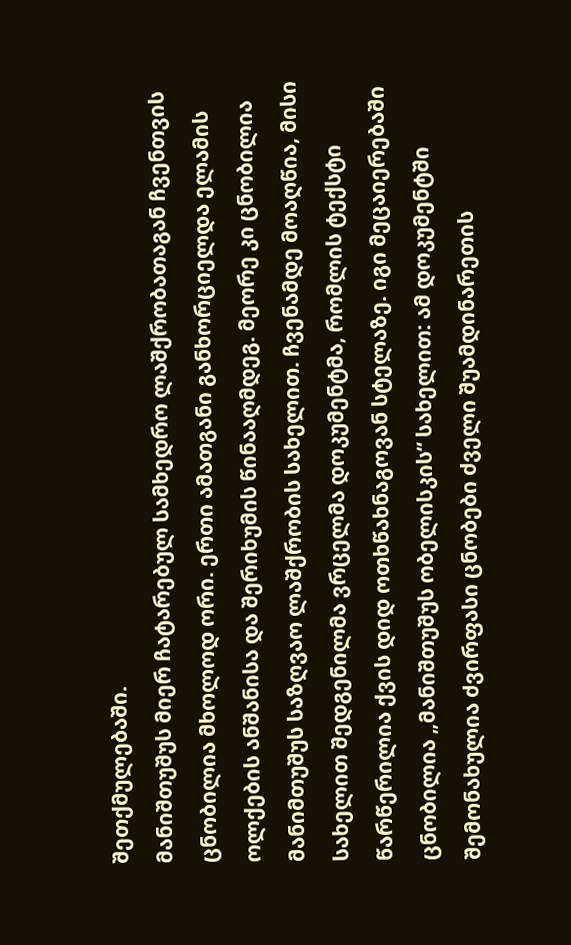შეთქმულებაში.
მანიშთუშუს მიერ ჩატარებულ სამხედრო ლაშქრობათაგან ჩვენთვის ცნობილია მხოლოდ ორი. ერთი ამათგანი განხორციელდა ელამის ოლქების ანშანისა და შერიხუმის წინააღმდეგ. მეორე კი ცნობილია მანიმთუშუს საზღვაო ლაშქრობის სახელით. ჩვენამდე მოაღწია, მისი სახელით შედგენილმა ვრცელმა დოკუმენტმა, რომლის ტექსტი წარწერილია ქვის დიდ ოთხწახნაგოვან სტელაზე. იგი მეცაიერებაში ცნობილია „მანიშთუშუს ობელისკის“ სახელით: ამ დოკუმენტში შემონახულია ძვირფასი ცნობები ძველი შუამდინარეთის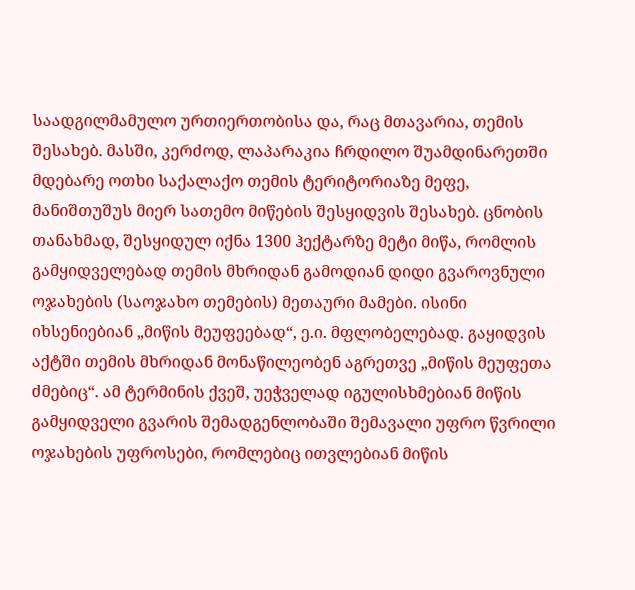საადგილმამულო ურთიერთობისა და, რაც მთავარია, თემის შესახებ. მასში, კერძოდ, ლაპარაკია ჩრდილო შუამდინარეთში მდებარე ოთხი საქალაქო თემის ტერიტორიაზე მეფე, მანიშთუშუს მიერ სათემო მიწების შესყიდვის შესახებ. ცნობის თანახმად, შესყიდულ იქნა 1300 ჰექტარზე მეტი მიწა, რომლის გამყიდველებად თემის მხრიდან გამოდიან დიდი გვაროვნული ოჯახების (საოჯახო თემების) მეთაური მამები. ისინი იხსენიებიან „მიწის მეუფეებად“, ე.ი. მფლობელებად. გაყიდვის აქტში თემის მხრიდან მონაწილეობენ აგრეთვე „მიწის მეუფეთა ძმებიც“. ამ ტერმინის ქვეშ, უეჭველად იგულისხმებიან მიწის გამყიდველი გვარის შემადგენლობაში შემავალი უფრო წვრილი ოჯახების უფროსები, რომლებიც ითვლებიან მიწის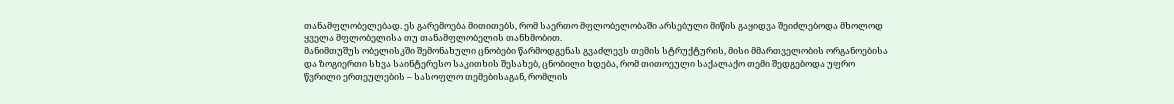თანამფლობელებად. ეს გარემოება მითითებს, რომ საერთო მფლობელობაში არსებული მიწის გაყიდვა შეიძლებოდა მხოლოდ ყველა მფლობელისა თუ თანამფლობელის თანხმობით.
მანიმთუშუს ობელისკში შემონახული ცნობები წარმოდგენას გვაძლევს თემის სტრუქტურის, მისი მმართველობის ორგანოებისა და ზოგიერთი სხვა საინტერესო საკითხის შესახებ, ცნობილი ხდება, რომ თითოეული საქალაქო თემი შედგებოდა უფრო წვრილი ერთეულების – სასოფლო თემებისაგან, რომლის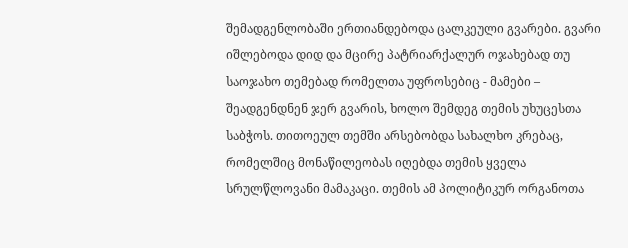შემადგენლობაში ერთიანდებოდა ცალკეული გვარები. გვარი იშლებოდა დიდ და მცირე პატრიარქალურ ოჯახებად თუ საოჯახო თემებად რომელთა უფროსებიც - მამები – შეადგენდნენ ჯერ გვარის, ხოლო შემდეგ თემის უხუცესთა საბჭოს. თითოეულ თემში არსებობდა სახალხო კრებაც, რომელშიც მონაწილეობას იღებდა თემის ყველა სრულწლოვანი მამაკაცი. თემის ამ პოლიტიკურ ორგანოთა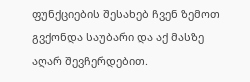ფუნქციების შესახებ ჩვენ ზემოთ გვქონდა საუბარი და აქ მასზე აღარ შევჩერდებით.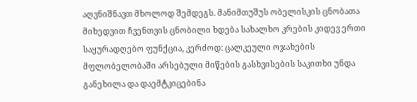აღვნიშნავთ მხოლოდ შემდეგს. მანიმთუშუს ობელისკის ცნობათა მიხედვით ჩვენთვის ცნობილი ხდება სახალხო კრების კიდევ ერთი საყურადღებო ფუნქცია, კერძოდ: ცალკეული ოჯახების მფლობელობაში არსებული მიწების გასხვისების საკითხი უნდა განეხილა და დაემტკიცებინა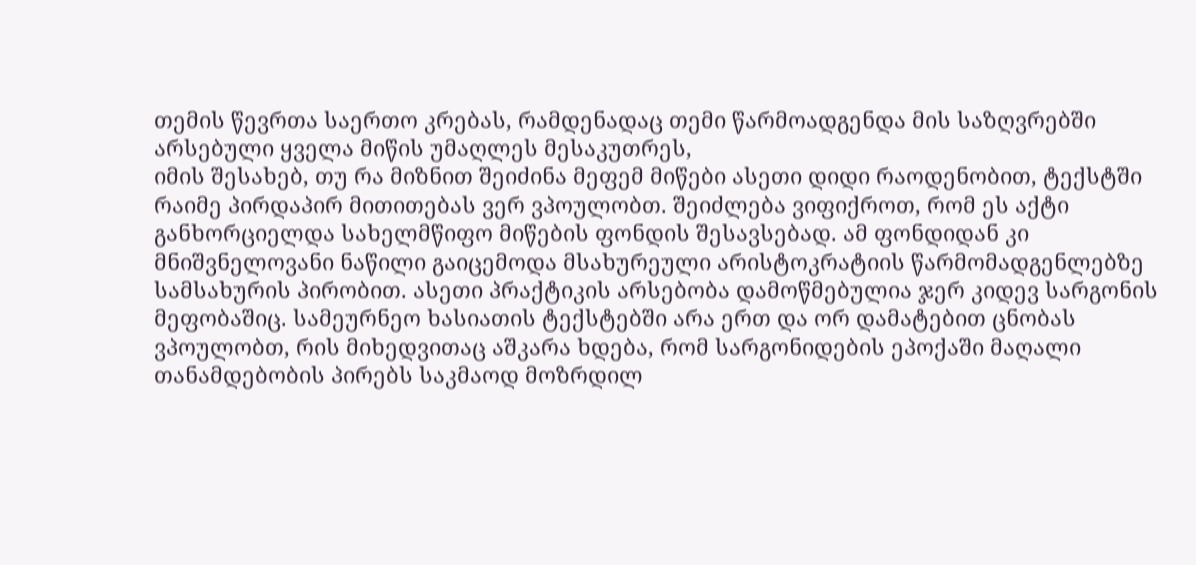თემის წევრთა საერთო კრებას, რამდენადაც თემი წარმოადგენდა მის საზღვრებში არსებული ყველა მიწის უმაღლეს მესაკუთრეს,
იმის შესახებ, თუ რა მიზნით შეიძინა მეფემ მიწები ასეთი დიდი რაოდენობით, ტექსტში რაიმე პირდაპირ მითითებას ვერ ვპოულობთ. შეიძლება ვიფიქროთ, რომ ეს აქტი განხორციელდა სახელმწიფო მიწების ფონდის შესავსებად. ამ ფონდიდან კი მნიშვნელოვანი ნაწილი გაიცემოდა მსახურეული არისტოკრატიის წარმომადგენლებზე სამსახურის პირობით. ასეთი პრაქტიკის არსებობა დამოწმებულია ჯერ კიდევ სარგონის მეფობაშიც. სამეურნეო ხასიათის ტექსტებში არა ერთ და ორ დამატებით ცნობას ვპოულობთ, რის მიხედვითაც აშკარა ხდება, რომ სარგონიდების ეპოქაში მაღალი თანამდებობის პირებს საკმაოდ მოზრდილ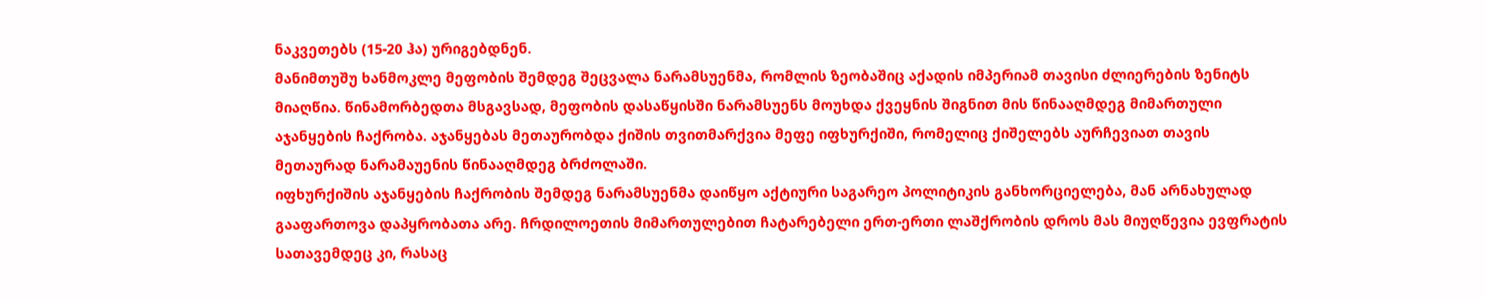ნაკვეთებს (15-20 ჰა) ურიგებდნენ.
მანიმთუშუ ხანმოკლე მეფობის შემდეგ შეცვალა ნარამსუენმა, რომლის ზეობაშიც აქადის იმპერიამ თავისი ძლიერების ზენიტს მიაღწია. წინამორბედთა მსგავსად, მეფობის დასაწყისში ნარამსუენს მოუხდა ქვეყნის შიგნით მის წინააღმდეგ მიმართული აჯანყების ჩაქრობა. აჯანყებას მეთაურობდა ქიშის თვითმარქვია მეფე იფხურქიში, რომელიც ქიშელებს აურჩევიათ თავის მეთაურად ნარამაუენის წინააღმდეგ ბრძოლაში.
იფხურქიშის აჯანყების ჩაქრობის შემდეგ ნარამსუენმა დაიწყო აქტიური საგარეო პოლიტიკის განხორციელება, მან არნახულად გააფართოვა დაპყრობათა არე. ჩრდილოეთის მიმართულებით ჩატარებელი ერთ-ერთი ლაშქრობის დროს მას მიუღწევია ევფრატის სათავემდეც კი, რასაც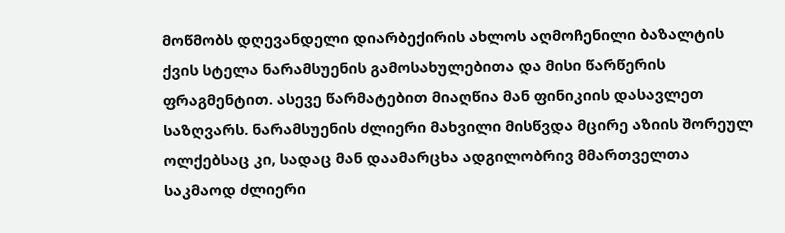მოწმობს დღევანდელი დიარბექირის ახლოს აღმოჩენილი ბაზალტის ქვის სტელა ნარამსუენის გამოსახულებითა და მისი წარწერის ფრაგმენტით. ასევე წარმატებით მიაღწია მან ფინიკიის დასავლეთ საზღვარს. ნარამსუენის ძლიერი მახვილი მისწვდა მცირე აზიის შორეულ ოლქებსაც კი, სადაც მან დაამარცხა ადგილობრივ მმართველთა საკმაოდ ძლიერი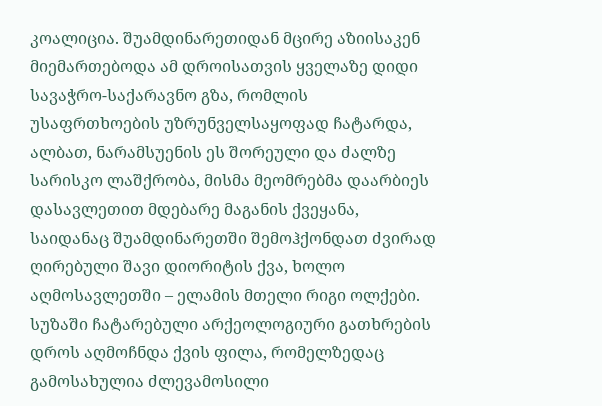კოალიცია. შუამდინარეთიდან მცირე აზიისაკენ მიემართებოდა ამ დროისათვის ყველაზე დიდი სავაჭრო-საქარავნო გზა, რომლის უსაფრთხოების უზრუნველსაყოფად ჩატარდა, ალბათ, ნარამსუენის ეს შორეული და ძალზე სარისკო ლაშქრობა, მისმა მეომრებმა დაარბიეს დასავლეთით მდებარე მაგანის ქვეყანა, საიდანაც შუამდინარეთში შემოჰქონდათ ძვირად ღირებული შავი დიორიტის ქვა, ხოლო აღმოსავლეთში – ელამის მთელი რიგი ოლქები. სუზაში ჩატარებული არქეოლოგიური გათხრების დროს აღმოჩნდა ქვის ფილა, რომელზედაც გამოსახულია ძლევამოსილი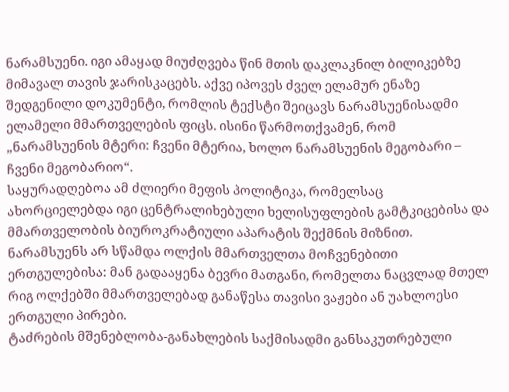ნარამსუენი. იგი ამაყად მიუძღვება წინ მთის დაკლაკნილ ბილიკებზე მიმავალ თავის ჯარისკაცებს. აქვე იპოვეს ძველ ელამურ ენაზე შედგენილი დოკუმენტი, რომლის ტექსტი შეიცავს ნარამსუენისადმი ელამელი მმართველების ფიცს. ისინი წარმოთქვამენ, რომ „ნარამსუენის მტერი: ჩვენი მტერია, ხოლო ნარამსუენის მეგობარი – ჩვენი მეგობარიო“.
საყურადღებოა ამ ძლიერი მეფის პოლიტიკა, რომელსაც ახორციელებდა იგი ცენტრალიხებული ხელისუფლების გამტკიცებისა და მმართველობის ბიუროკრატიული აპარატის შექმნის მიზნით. ნარამსუენს არ სწამდა ოლქის მმართველთა მოჩვენებითი ერთგულებისა: მან გადააყენა ბევრი მათგანი, რომელთა ნაცვლად მთელ რიგ ოლქებში მმართველებად განაწესა თავისი ვაჟები ან უახლოესი ერთგული პირები.
ტაძრების მშენებლობა-განახლების საქმისადმი განსაკუთრებული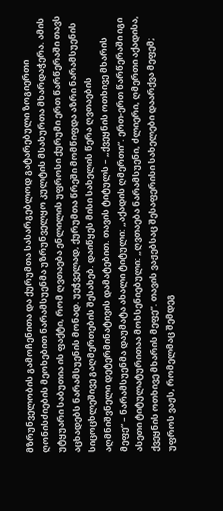მზრუნველობის გამოჩენითა და ქურუმთა სასარგებლოდ გატარებული ზოგიერთი ღონისძიების მეოხებით ნარამსუენმა უზრუნველყო კულტის მსახურთა მხარდაჭერა. ამის უტყუარი საბუთია ის ფაქტი, რომ ღვთაება ენლილის უფროსი ქურუმი ერთ წარწერაში თავს აცხადებს ნარამსუენის მონად. უეჭველად, ქურუმთა წრეში მომწიფდა აზრი ნარამსუენის სიცოცხლეშივე გაღმერთების შესახებ. დაიწყეს მისი სახელის წერა ღვთაების აღმნიშვნელი დეტერმინატივის დამატებით. თავის ტიტულს – „ქვეყნის ოთხივე მხარის მეფე“ – ნარამსუენმა დაუმატა ახალი ტიტული: „აქადის ღმერთი“. ერთ-ერთ წარწერაში იგი ასეთი ტიტულატურითაა მოხსენიებული: „ღვთაება ნარამსუენი, ძლიერი, ღმერთი აქადისა, ქვეყნის ოთხივე მხარის მეფე“. თავის ვაჟებსაც შესაფერისი სახელები დაარქვა მეფემ; უფროს ვაჟს, რომელმაც შემდეგ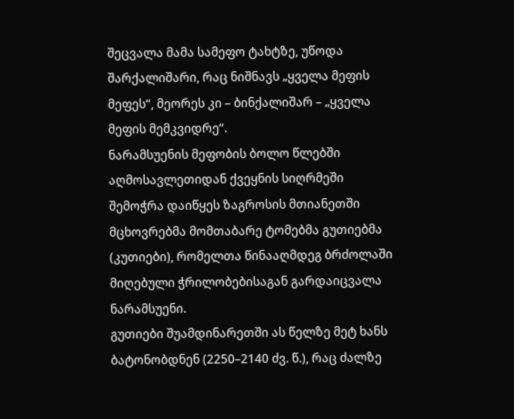შეცვალა მამა სამეფო ტახტზე, უწოდა შარქალიშარი, რაც ნიშნავს „ყველა მეფის მეფეს“, მეორეს კი – ბინქალიშარ – „ყველა მეფის მემკვიდრე“.
ნარამსუენის მეფობის ბოლო წლებში აღმოსავლეთიდან ქვეყნის სიღრმეში შემოჭრა დაიწყეს ზაგროსის მთიანეთში მცხოვრებმა მომთაბარე ტომებმა გუთიებმა (კუთიები), რომელთა წინააღმდეგ ბრძოლაში მიღებული ჭრილობებისაგან გარდაიცვალა ნარამსუენი.
გუთიები შუამდინარეთში ას წელზე მეტ ხანს ბატონობდნენ (2250–2140 ძვ. წ.), რაც ძალზე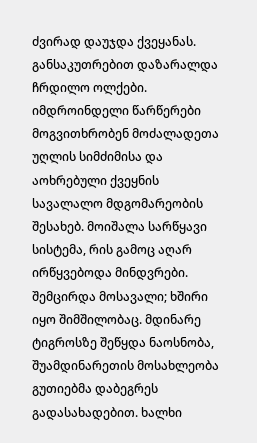ძვირად დაუჯდა ქვეყანას. განსაკუთრებით დაზარალდა ჩრდილო ოლქები. იმდროინდელი წარწერები მოგვითხრობენ მოძალადეთა უღლის სიმძიმისა და აოხრებული ქვეყნის სავალალო მდგომარეობის შესახებ. მოიშალა სარწყავი სისტემა, რის გამოც აღარ ირწყვებოდა მინდვრები. შემცირდა მოსავალი; ხშირი იყო შიმშილობაც. მდინარე ტიგროსზე შეწყდა ნაოსნობა, შუამდინარეთის მოსახლეობა გუთიებმა დაბეგრეს გადასახადებით. ხალხი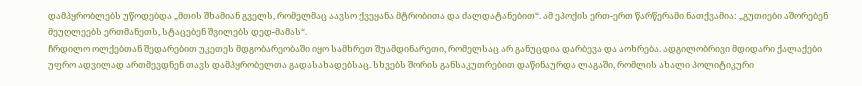დამპყრობლებს უწოდებდა „მთის შხამიან გველს, რომელმაც აავსო ქვეყანა მტრობითა და ძალდატანებით“. ამ ეპოქის ერთ-ერთ წარწერამი ნათქვამია: „გუთიები აშორებენ მეუღლეებს ერთმანეთს, სტაცებენ შვილებს დედ-მამას“.
ჩრდილო ოლქებთან შედარებით უკეთეს მდგობარეობაში იყო სამხრეთ შუამდინარეთი, რომელსაც არ განუცდია დარბევა და აოხრება. ადგილობრივი მდიდარი ქალაქები უფრო ადვილად ართმევდნენ თავს დამპყრობელთა გადასახადებსაც. სხვებს შორის განსაკუთრებით დაწინაურდა ლაგაში, რომლის ახალი პოლიტიკური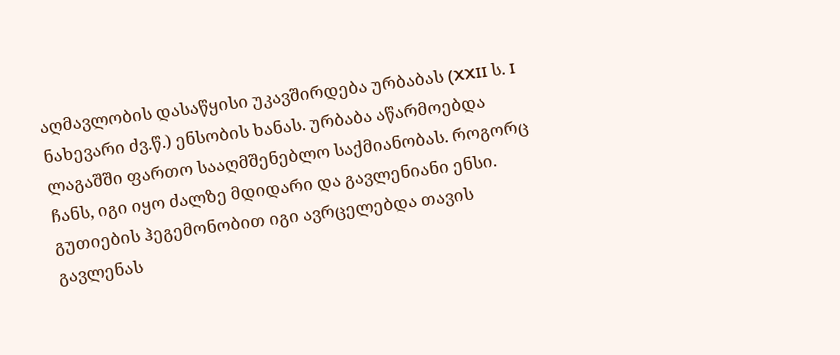აღმავლობის დასაწყისი უკავშირდება ურბაბას (XXII ს. I ნახევარი ძვ.წ.) ენსობის ხანას. ურბაბა აწარმოებდა ლაგაშში ფართო სააღმშენებლო საქმიანობას. როგორც ჩანს, იგი იყო ძალზე მდიდარი და გავლენიანი ენსი. გუთიების ჰეგემონობით იგი ავრცელებდა თავის გავლენას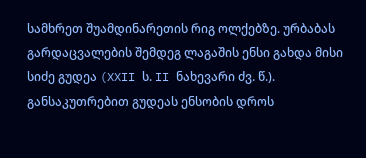სამხრეთ შუამდინარეთის რიგ ოლქებზე. ურბაბას გარდაცვალების შემდეგ ლაგაშის ენსი გახდა მისი სიძე გუდეა (XXII ს. II ნახევარი ძვ. წ.). განსაკუთრებით გუდეას ენსობის დროს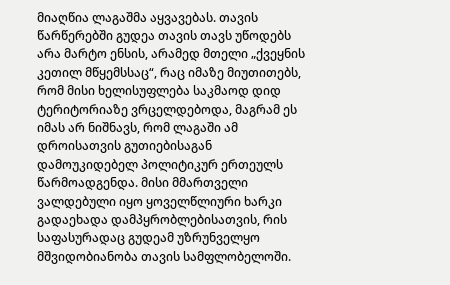მიაღწია ლაგაშმა აყვავებას. თავის წარწერებში გუდეა თავის თავს უწოდებს არა მარტო ენსის, არამედ მთელი „ქვეყნის კეთილ მწყემსსაც“, რაც იმაზე მიუთითებს, რომ მისი ხელისუფლება საკმაოდ დიდ ტერიტორიაზე ვრცელდებოდა, მაგრამ ეს იმას არ ნიშნავს, რომ ლაგაში ამ დროისათვის გუთიებისაგან დამოუკიდებელ პოლიტიკურ ერთეულს წარმოადგენდა. მისი მმართველი ვალდებული იყო ყოველწლიური ხარკი გადაეხადა დამპყრობლებისათვის, რის საფასურადაც გუდეამ უზრუნველყო მშვიდობიანობა თავის სამფლობელოში.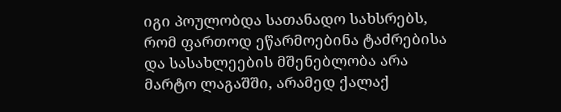იგი პოულობდა სათანადო სახსრებს, რომ ფართოდ ეწარმოებინა ტაძრებისა და სასახლეების მშენებლობა არა მარტო ლაგაშში, არამედ ქალაქ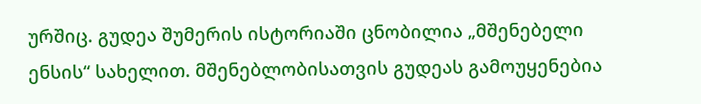ურშიც. გუდეა შუმერის ისტორიაში ცნობილია „მშენებელი ენსის“ სახელით. მშენებლობისათვის გუდეას გამოუყენებია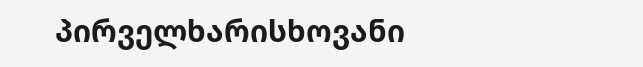პირველხარისხოვანი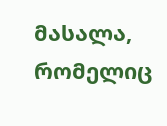მასალა, რომელიც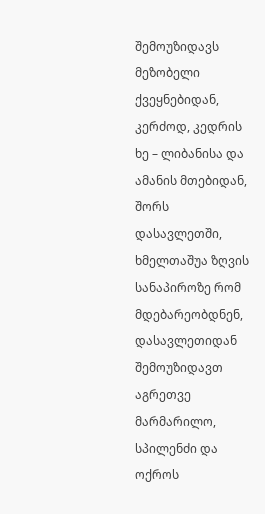შემოუზიდავს მეზობელი ქვეყნებიდან, კერძოდ, კედრის ხე – ლიბანისა და ამანის მთებიდან, შორს დასავლეთში, ხმელთაშუა ზღვის სანაპიროზე რომ მდებარეობდნენ, დასავლეთიდან შემოუზიდავთ აგრეთვე მარმარილო, სპილენძი და ოქროს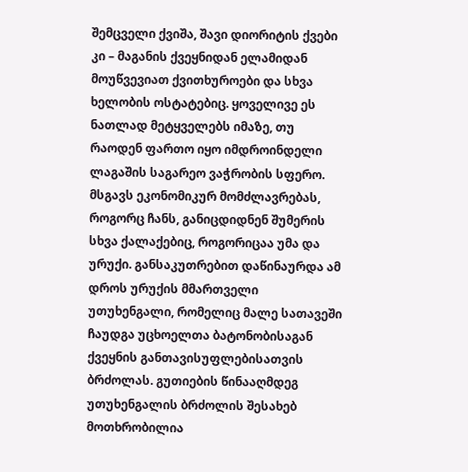შემცველი ქვიშა, შავი დიორიტის ქვები კი – მაგანის ქვეყნიდან ელამიდან მოუწვევიათ ქვითხუროები და სხვა ხელობის ოსტატებიც. ყოველივე ეს ნათლად მეტყველებს იმაზე, თუ რაოდენ ფართო იყო იმდროინდელი ლაგაშის საგარეო ვაჭრობის სფერო.
მსგავს ეკონომიკურ მომძლავრებას, როგორც ჩანს, განიცდიდნენ შუმერის სხვა ქალაქებიც, როგორიცაა უმა და ურუქი. განსაკუთრებით დაწინაურდა ამ დროს ურუქის მმართველი უთუხენგალი, რომელიც მალე სათავეში ჩაუდგა უცხოელთა ბატონობისაგან ქვეყნის განთავისუფლებისათვის ბრძოლას. გუთიების წინააღმდეგ უთუხენგალის ბრძოლის შესახებ მოთხრობილია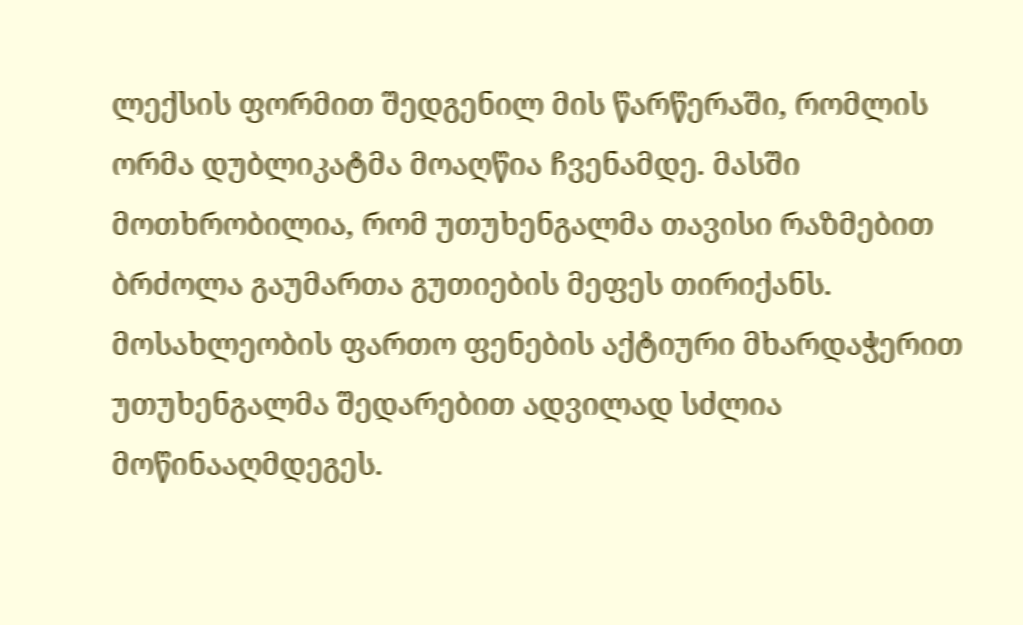ლექსის ფორმით შედგენილ მის წარწერაში, რომლის ორმა დუბლიკატმა მოაღწია ჩვენამდე. მასში მოთხრობილია, რომ უთუხენგალმა თავისი რაზმებით ბრძოლა გაუმართა გუთიების მეფეს თირიქანს. მოსახლეობის ფართო ფენების აქტიური მხარდაჭერით უთუხენგალმა შედარებით ადვილად სძლია მოწინააღმდეგეს.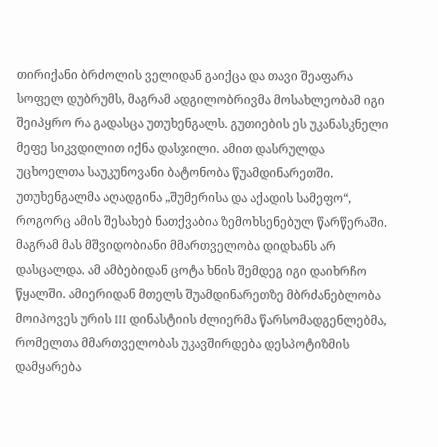თირიქანი ბრძოლის ველიდან გაიქცა და თავი შეაფარა სოფელ დუბრუმს, მაგრამ ადგილობრივმა მოსახლეობამ იგი შეიპყრო რა გადასცა უთუხენგალს. გუთიების ეს უკანასკნელი მეფე სიკვდილით იქნა დასჯილი. ამით დასრულდა უცხოელთა საუკუნოვანი ბატონობა წუამდინარეთში. უთუხენგალმა აღადგინა „შუმერისა და აქადის სამეფო“, როგორც ამის შესახებ ნათქვაბია ზემოხსენებულ წარწერაში. მაგრამ მას მშვიდობიანი მმართველობა დიდხანს არ დასცალდა. ამ ამბებიდან ცოტა ხნის შემდეგ იგი დაიხრჩო წყალში. ამიერიდან მთელს შუამდინარეთზე მბრძანებლობა მოიპოვეს ურის III დინასტიის ძლიერმა წარსომადგენლებმა, რომელთა მმართველობას უკავშირდება დესპოტიზმის დამყარება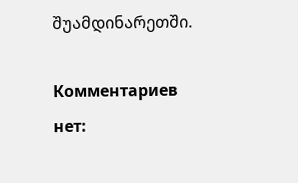შუამდინარეთში.

Комментариев нет: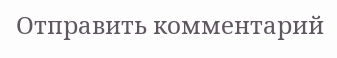Отправить комментарий